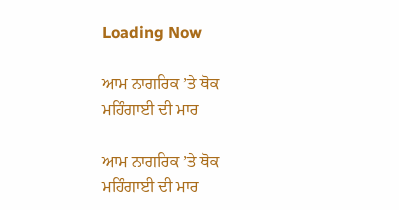Loading Now

ਆਮ ਨਾਗਰਿਕ ’ਤੇ ਥੋਕ ਮਹਿੰਗਾਈ ਦੀ ਮਾਰ

ਆਮ ਨਾਗਰਿਕ ’ਤੇ ਥੋਕ ਮਹਿੰਗਾਈ ਦੀ ਮਾਰ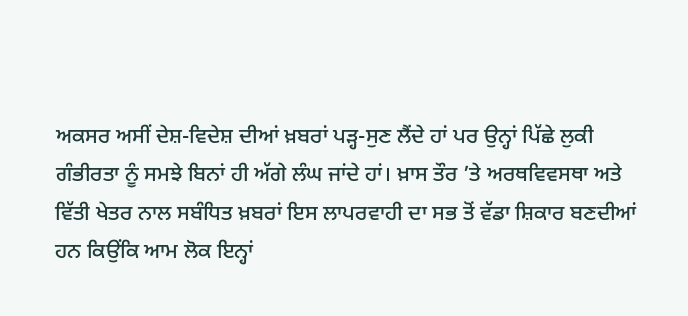ਅਕਸਰ ਅਸੀਂ ਦੇਸ਼-ਵਿਦੇਸ਼ ਦੀਆਂ ਖ਼ਬਰਾਂ ਪੜ੍ਹ-ਸੁਣ ਲੈਂਦੇ ਹਾਂ ਪਰ ਉਨ੍ਹਾਂ ਪਿੱਛੇ ਲੁਕੀ ਗੰਭੀਰਤਾ ਨੂੰ ਸਮਝੇ ਬਿਨਾਂ ਹੀ ਅੱਗੇ ਲੰਘ ਜਾਂਦੇ ਹਾਂ। ਖ਼ਾਸ ਤੌਰ ’ਤੇ ਅਰਥਵਿਵਸਥਾ ਅਤੇ ਵਿੱਤੀ ਖੇਤਰ ਨਾਲ ਸਬੰਧਿਤ ਖ਼ਬਰਾਂ ਇਸ ਲਾਪਰਵਾਹੀ ਦਾ ਸਭ ਤੋਂ ਵੱਡਾ ਸ਼ਿਕਾਰ ਬਣਦੀਆਂ ਹਨ ਕਿਉਂਕਿ ਆਮ ਲੋਕ ਇਨ੍ਹਾਂ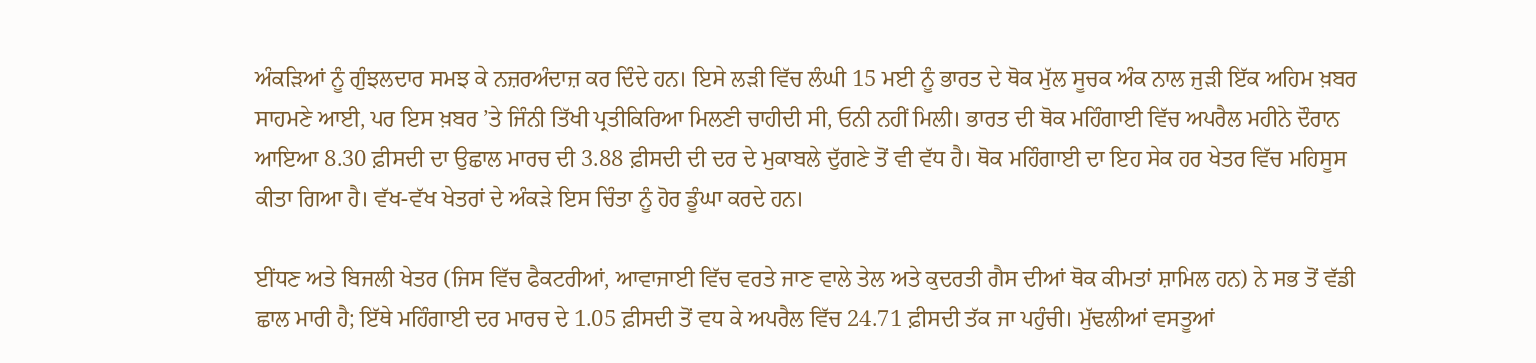ਅੰਕੜਿਆਂ ਨੂੰ ਗੁੰਝਲਦਾਰ ਸਮਝ ਕੇ ਨਜ਼ਰਅੰਦਾਜ਼ ਕਰ ਦਿੰਦੇ ਹਨ। ਇਸੇ ਲੜੀ ਵਿੱਚ ਲੰਘੀ 15 ਮਈ ਨੂੰ ਭਾਰਤ ਦੇ ਥੋਕ ਮੁੱਲ ਸੂਚਕ ਅੰਕ ਨਾਲ ਜੁੜੀ ਇੱਕ ਅਹਿਮ ਖ਼ਬਰ ਸਾਹਮਣੇ ਆਈ, ਪਰ ਇਸ ਖ਼ਬਰ ’ਤੇ ਜਿੰਨੀ ਤਿੱਖੀ ਪ੍ਰਤੀਕਿਰਿਆ ਮਿਲਣੀ ਚਾਹੀਦੀ ਸੀ, ਓਨੀ ਨਹੀਂ ਮਿਲੀ। ਭਾਰਤ ਦੀ ਥੋਕ ਮਹਿੰਗਾਈ ਵਿੱਚ ਅਪਰੈਲ ਮਹੀਨੇ ਦੌਰਾਨ ਆਇਆ 8.30 ਫ਼ੀਸਦੀ ਦਾ ਉਛਾਲ ਮਾਰਚ ਦੀ 3.88 ਫ਼ੀਸਦੀ ਦੀ ਦਰ ਦੇ ਮੁਕਾਬਲੇ ਦੁੱਗਣੇ ਤੋਂ ਵੀ ਵੱਧ ਹੈ। ਥੋਕ ਮਹਿੰਗਾਈ ਦਾ ਇਹ ਸੇਕ ਹਰ ਖੇਤਰ ਵਿੱਚ ਮਹਿਸੂਸ ਕੀਤਾ ਗਿਆ ਹੈ। ਵੱਖ-ਵੱਖ ਖੇਤਰਾਂ ਦੇ ਅੰਕੜੇ ਇਸ ਚਿੰਤਾ ਨੂੰ ਹੋਰ ਡੂੰਘਾ ਕਰਦੇ ਹਨ।

ਈਂਧਣ ਅਤੇ ਬਿਜਲੀ ਖੇਤਰ (ਜਿਸ ਵਿੱਚ ਫੈਕਟਰੀਆਂ, ਆਵਾਜਾਈ ਵਿੱਚ ਵਰਤੇ ਜਾਣ ਵਾਲੇ ਤੇਲ ਅਤੇ ਕੁਦਰਤੀ ਗੈਸ ਦੀਆਂ ਥੋਕ ਕੀਮਤਾਂ ਸ਼ਾਮਿਲ ਹਨ) ਨੇ ਸਭ ਤੋਂ ਵੱਡੀ ਛਾਲ ਮਾਰੀ ਹੈ; ਇੱਥੇ ਮਹਿੰਗਾਈ ਦਰ ਮਾਰਚ ਦੇ 1.05 ਫ਼ੀਸਦੀ ਤੋਂ ਵਧ ਕੇ ਅਪਰੈਲ ਵਿੱਚ 24.71 ਫ਼ੀਸਦੀ ਤੱਕ ਜਾ ਪਹੁੰਚੀ। ਮੁੱਢਲੀਆਂ ਵਸਤੂਆਂ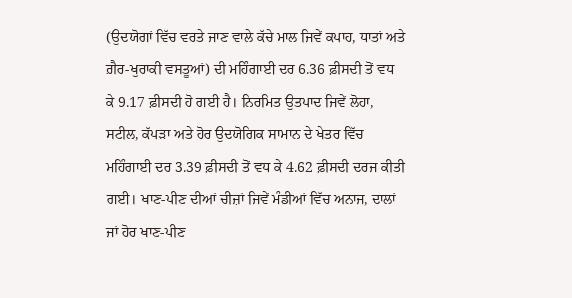(ਉਦਯੋਗਾਂ ਵਿੱਚ ਵਰਤੇ ਜਾਣ ਵਾਲੇ ਕੱਚੇ ਮਾਲ ਜਿਵੇਂ ਕਪਾਹ, ਧਾਤਾਂ ਅਤੇ ਗ਼ੈਰ-ਖੁਰਾਕੀ ਵਸਤੂਆਂ) ਦੀ ਮਹਿੰਗਾਈ ਦਰ 6.36 ਫ਼ੀਸਦੀ ਤੋਂ ਵਧ ਕੇ 9.17 ਫ਼ੀਸਦੀ ਹੋ ਗਈ ਹੈ। ਨਿਰਮਿਤ ਉਤਪਾਦ ਜਿਵੇਂ ਲੋਹਾ, ਸਟੀਲ, ਕੱਪੜਾ ਅਤੇ ਹੋਰ ਉਦਯੋਗਿਕ ਸਾਮਾਨ ਦੇ ਖੇਤਰ ਵਿੱਚ ਮਹਿੰਗਾਈ ਦਰ 3.39 ਫ਼ੀਸਦੀ ਤੋਂ ਵਧ ਕੇ 4.62 ਫ਼ੀਸਦੀ ਦਰਜ ਕੀਤੀ ਗਈ। ਖਾਣ-ਪੀਣ ਦੀਆਂ ਚੀਜ਼ਾਂ ਜਿਵੇਂ ਮੰਡੀਆਂ ਵਿੱਚ ਅਨਾਜ, ਦਾਲਾਂ ਜਾਂ ਹੋਰ ਖਾਣ-ਪੀਣ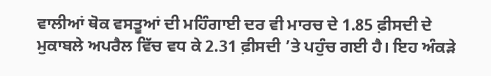ਵਾਲੀਆਂ ਥੋਕ ਵਸਤੂਆਂ ਦੀ ਮਹਿੰਗਾਈ ਦਰ ਵੀ ਮਾਰਚ ਦੇ 1.85 ਫ਼ੀਸਦੀ ਦੇ ਮੁਕਾਬਲੇ ਅਪਰੈਲ ਵਿੱਚ ਵਧ ਕੇ 2.31 ਫ਼ੀਸਦੀ ’ਤੇ ਪਹੁੰਚ ਗਈ ਹੈ। ਇਹ ਅੰਕੜੇ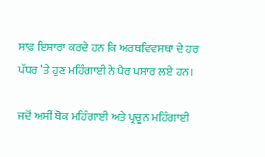ਸਾਫ਼ ਇਸ਼ਾਰਾ ਕਰਦੇ ਹਨ ਕਿ ਅਰਥਵਿਵਸਥਾ ਦੇ ਹਰ ਪੱਧਰ ’ਤੇ ਹੁਣ ਮਹਿੰਗਾਈ ਨੇ ਪੈਰ ਪਸਾਰ ਲਏ ਹਨ।

ਜਦੋਂ ਅਸੀਂ ਥੋਕ ਮਹਿੰਗਾਈ ਅਤੇ ਪ੍ਰਚੂਨ ਮਹਿੰਗਾਈ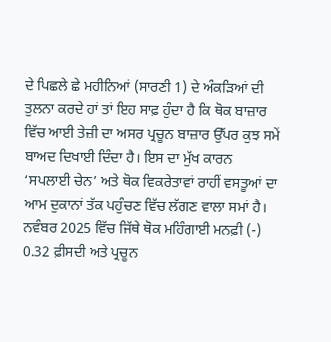ਦੇ ਪਿਛਲੇ ਛੇ ਮਹੀਨਿਆਂ (ਸਾਰਣੀ 1) ਦੇ ਅੰਕੜਿਆਂ ਦੀ ਤੁਲਨਾ ਕਰਦੇ ਹਾਂ ਤਾਂ ਇਹ ਸਾਫ਼ ਹੁੰਦਾ ਹੈ ਕਿ ਥੋਕ ਬਾਜ਼ਾਰ ਵਿੱਚ ਆਈ ਤੇਜ਼ੀ ਦਾ ਅਸਰ ਪ੍ਰਚੂਨ ਬਾਜ਼ਾਰ ਉੱਪਰ ਕੁਝ ਸਮੇਂ ਬਾਅਦ ਦਿਖਾਈ ਦਿੰਦਾ ਹੈ। ਇਸ ਦਾ ਮੁੱਖ ਕਾਰਨ ‘ਸਪਲਾਈ ਚੇਨ’ ਅਤੇ ਥੋਕ ਵਿਕਰੇਤਾਵਾਂ ਰਾਹੀਂ ਵਸਤੂਆਂ ਦਾ ਆਮ ਦੁਕਾਨਾਂ ਤੱਕ ਪਹੁੰਚਣ ਵਿੱਚ ਲੱਗਣ ਵਾਲਾ ਸਮਾਂ ਹੈ। ਨਵੰਬਰ 2025 ਵਿੱਚ ਜਿੱਥੇ ਥੋਕ ਮਹਿੰਗਾਈ ਮਨਫ਼ੀ (-) 0.32 ਫ਼ੀਸਦੀ ਅਤੇ ਪ੍ਰਚੂਨ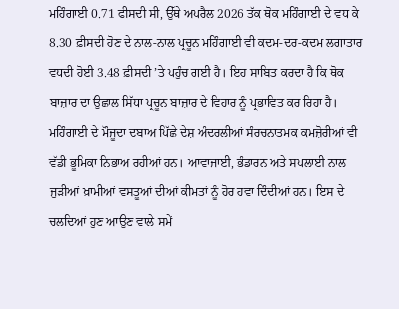ਮਹਿੰਗਾਈ 0.71 ਫੀਸਦੀ ਸੀ, ਉੱਥੇ ਅਪਰੈਲ 2026 ਤੱਕ ਥੋਕ ਮਹਿੰਗਾਈ ਦੇ ਵਧ ਕੇ 8.30 ਫ਼ੀਸਦੀ ਹੋਣ ਦੇ ਨਾਲ-ਨਾਲ ਪ੍ਰਚੂਨ ਮਹਿੰਗਾਈ ਵੀ ਕਦਮ-ਦਰ-ਕਦਮ ਲਗਾਤਾਰ ਵਧਦੀ ਹੋਈ 3.48 ਫ਼ੀਸਦੀ ’ਤੇ ਪਹੁੰਚ ਗਈ ਹੈ। ਇਹ ਸਾਬਿਤ ਕਰਦਾ ਹੈ ਕਿ ਥੋਕ ਬਾਜ਼ਾਰ ਦਾ ਉਛਾਲ ਸਿੱਧਾ ਪ੍ਰਚੂਨ ਬਾਜ਼ਾਰ ਦੇ ਵਿਹਾਰ ਨੂੰ ਪ੍ਰਭਾਵਿਤ ਕਰ ਰਿਹਾ ਹੈ। ਮਹਿੰਗਾਈ ਦੇ ਮੌਜੂਦਾ ਦਬਾਅ ਪਿੱਛੇ ਦੇਸ਼ ਅੰਦਰਲੀਆਂ ਸੰਰਚਨਾਤਮਕ ਕਮਜ਼ੋਰੀਆਂ ਵੀ ਵੱਡੀ ਭੂਮਿਕਾ ਨਿਭਾਅ ਰਹੀਆਂ ਹਨ। ਆਵਾਜਾਈ, ਭੰਡਾਰਨ ਅਤੇ ਸਪਲਾਈ ਨਾਲ ਜੁੜੀਆਂ ਖ਼ਾਮੀਆਂ ਵਸਤੂਆਂ ਦੀਆਂ ਕੀਮਤਾਂ ਨੂੰ ਹੋਰ ਹਵਾ ਦਿੰਦੀਆਂ ਹਨ। ਇਸ ਦੇ ਚਲਦਿਆਂ ਹੁਣ ਆਉਣ ਵਾਲੇ ਸਮੇਂ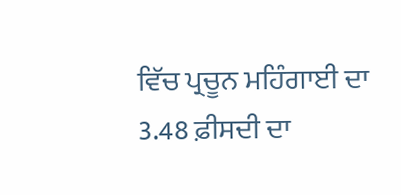ਵਿੱਚ ਪ੍ਰਚੂਨ ਮਹਿੰਗਾਈ ਦਾ 3.48 ਫ਼ੀਸਦੀ ਦਾ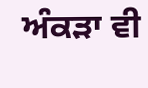ਅੰਕੜਾ ਵੀ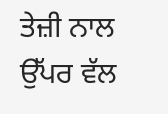ਤੇਜ਼ੀ ਨਾਲ ਉੱਪਰ ਵੱਲ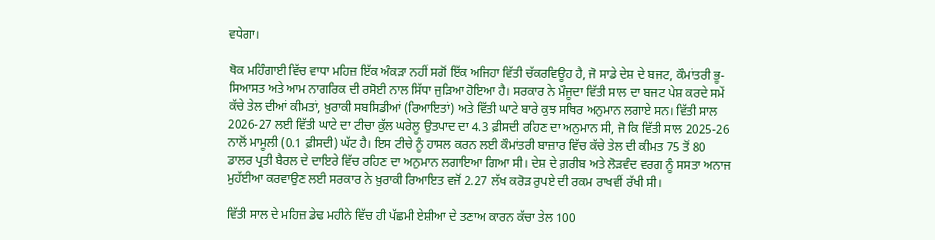ਵਧੇਗਾ।

ਥੋਕ ਮਹਿੰਗਾਈ ਵਿੱਚ ਵਾਧਾ ਮਹਿਜ਼ ਇੱਕ ਅੰਕੜਾ ਨਹੀਂ ਸਗੋਂ ਇੱਕ ਅਜਿਹਾ ਵਿੱਤੀ ਚੱਕਰਵਿਊਹ ਹੈ, ਜੋ ਸਾਡੇ ਦੇਸ਼ ਦੇ ਬਜਟ, ਕੌਮਾਂਤਰੀ ਭੂ-ਸਿਆਸਤ ਅਤੇ ਆਮ ਨਾਗਰਿਕ ਦੀ ਰਸੋਈ ਨਾਲ ਸਿੱਧਾ ਜੁੜਿਆ ਹੋਇਆ ਹੈ। ਸਰਕਾਰ ਨੇ ਮੌਜੂਦਾ ਵਿੱਤੀ ਸਾਲ ਦਾ ਬਜਟ ਪੇਸ਼ ਕਰਦੇ ਸਮੇਂ ਕੱਚੇ ਤੇਲ ਦੀਆਂ ਕੀਮਤਾਂ, ਖ਼ੁਰਾਕੀ ਸਬਸਿਡੀਆਂ (ਰਿਆਇਤਾਂ) ਅਤੇ ਵਿੱਤੀ ਘਾਟੇ ਬਾਰੇ ਕੁਝ ਸਥਿਰ ਅਨੁਮਾਨ ਲਗਾਏ ਸਨ। ਵਿੱਤੀ ਸਾਲ 2026-27 ਲਈ ਵਿੱਤੀ ਘਾਟੇ ਦਾ ਟੀਚਾ ਕੁੱਲ ਘਰੇਲੂ ਉਤਪਾਦ ਦਾ 4.3 ਫ਼ੀਸਦੀ ਰਹਿਣ ਦਾ ਅਨੁਮਾਨ ਸੀ, ਜੋ ਕਿ ਵਿੱਤੀ ਸਾਲ 2025-26 ਨਾਲੋਂ ਮਾਮੂਲੀ (0.1 ਫ਼ੀਸਦੀ) ਘੱਟ ਹੈ। ਇਸ ਟੀਚੇ ਨੂੰ ਹਾਸਲ ਕਰਨ ਲਈ ਕੌਮਾਂਤਰੀ ਬਾਜ਼ਾਰ ਵਿੱਚ ਕੱਚੇ ਤੇਲ ਦੀ ਕੀਮਤ 75 ਤੋਂ 80 ਡਾਲਰ ਪ੍ਰਤੀ ਬੈਰਲ ਦੇ ਦਾਇਰੇ ਵਿੱਚ ਰਹਿਣ ਦਾ ਅਨੁਮਾਨ ਲਗਾਇਆ ਗਿਆ ਸੀ। ਦੇਸ਼ ਦੇ ਗ਼ਰੀਬ ਅਤੇ ਲੋੜਵੰਦ ਵਰਗ ਨੂੰ ਸਸਤਾ ਅਨਾਜ ਮੁਹੱਈਆ ਕਰਵਾਉਣ ਲਈ ਸਰਕਾਰ ਨੇ ਖ਼ੁਰਾਕੀ ਰਿਆਇਤ ਵਜੋਂ 2.27 ਲੱਖ ਕਰੋੜ ਰੁਪਏ ਦੀ ਰਕਮ ਰਾਖਵੀਂ ਰੱਖੀ ਸੀ।

ਵਿੱਤੀ ਸਾਲ ਦੇ ਮਹਿਜ਼ ਡੇਢ ਮਹੀਨੇ ਵਿੱਚ ਹੀ ਪੱਛਮੀ ਏਸ਼ੀਆ ਦੇ ਤਣਾਅ ਕਾਰਨ ਕੱਚਾ ਤੇਲ 100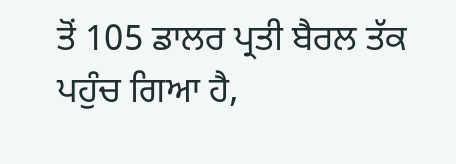ਤੋਂ 105 ਡਾਲਰ ਪ੍ਰਤੀ ਬੈਰਲ ਤੱਕ ਪਹੁੰਚ ਗਿਆ ਹੈ,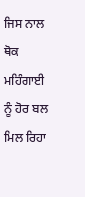ਜਿਸ ਨਾਲ ਥੋਕ ਮਹਿੰਗਾਈ ਨੂੰ ਹੋਰ ਬਲ ਮਿਲ ਰਿਹਾ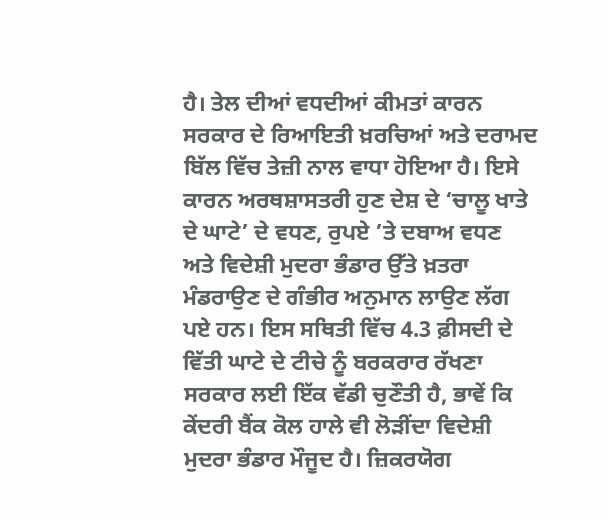ਹੈ। ਤੇਲ ਦੀਆਂ ਵਧਦੀਆਂ ਕੀਮਤਾਂ ਕਾਰਨ ਸਰਕਾਰ ਦੇ ਰਿਆਇਤੀ ਖ਼ਰਚਿਆਂ ਅਤੇ ਦਰਾਮਦ ਬਿੱਲ ਵਿੱਚ ਤੇਜ਼ੀ ਨਾਲ ਵਾਧਾ ਹੋਇਆ ਹੈ। ਇਸੇ ਕਾਰਨ ਅਰਥਸ਼ਾਸਤਰੀ ਹੁਣ ਦੇਸ਼ ਦੇ ‘ਚਾਲੂ ਖਾਤੇ ਦੇ ਘਾਟੇ’ ਦੇ ਵਧਣ, ਰੁਪਏ ’ਤੇ ਦਬਾਅ ਵਧਣ ਅਤੇ ਵਿਦੇਸ਼ੀ ਮੁਦਰਾ ਭੰਡਾਰ ਉੱਤੇ ਖ਼ਤਰਾ ਮੰਡਰਾਉਣ ਦੇ ਗੰਭੀਰ ਅਨੁਮਾਨ ਲਾਉਣ ਲੱਗ ਪਏ ਹਨ। ਇਸ ਸਥਿਤੀ ਵਿੱਚ 4.3 ਫ਼ੀਸਦੀ ਦੇ ਵਿੱਤੀ ਘਾਟੇ ਦੇ ਟੀਚੇ ਨੂੰ ਬਰਕਰਾਰ ਰੱਖਣਾ ਸਰਕਾਰ ਲਈ ਇੱਕ ਵੱਡੀ ਚੁਣੌਤੀ ਹੈ, ਭਾਵੇਂ ਕਿ ਕੇਂਦਰੀ ਬੈਂਕ ਕੋਲ ਹਾਲੇ ਵੀ ਲੋੜੀਂਦਾ ਵਿਦੇਸ਼ੀ ਮੁਦਰਾ ਭੰਡਾਰ ਮੌਜੂਦ ਹੈ। ਜ਼ਿਕਰਯੋਗ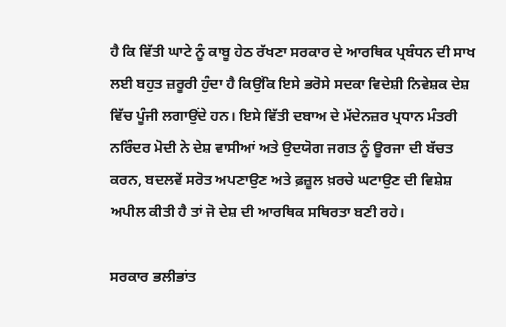ਹੈ ਕਿ ਵਿੱਤੀ ਘਾਟੇ ਨੂੰ ਕਾਬੂ ਹੇਠ ਰੱਖਣਾ ਸਰਕਾਰ ਦੇ ਆਰਥਿਕ ਪ੍ਰਬੰਧਨ ਦੀ ਸਾਖ ਲਈ ਬਹੁਤ ਜ਼ਰੂਰੀ ਹੁੰਦਾ ਹੈ ਕਿਉਂਕਿ ਇਸੇ ਭਰੋਸੇ ਸਦਕਾ ਵਿਦੇਸ਼ੀ ਨਿਵੇਸ਼ਕ ਦੇਸ਼ ਵਿੱਚ ਪੂੰਜੀ ਲਗਾਉਂਦੇ ਹਨ। ਇਸੇ ਵਿੱਤੀ ਦਬਾਅ ਦੇ ਮੱਦੇਨਜ਼ਰ ਪ੍ਰਧਾਨ ਮੰਤਰੀ ਨਰਿੰਦਰ ਮੋਦੀ ਨੇ ਦੇਸ਼ ਵਾਸੀਆਂ ਅਤੇ ਉਦਯੋਗ ਜਗਤ ਨੂੰ ਊਰਜਾ ਦੀ ਬੱਚਤ ਕਰਨ, ਬਦਲਵੇਂ ਸਰੋਤ ਅਪਣਾਉਣ ਅਤੇ ਫ਼ਜ਼ੂਲ ਖ਼ਰਚੇ ਘਟਾਉਣ ਦੀ ਵਿਸ਼ੇਸ਼ ਅਪੀਲ ਕੀਤੀ ਹੈ ਤਾਂ ਜੋ ਦੇਸ਼ ਦੀ ਆਰਥਿਕ ਸਥਿਰਤਾ ਬਣੀ ਰਹੇ।

ਸਰਕਾਰ ਭਲੀਭਾਂਤ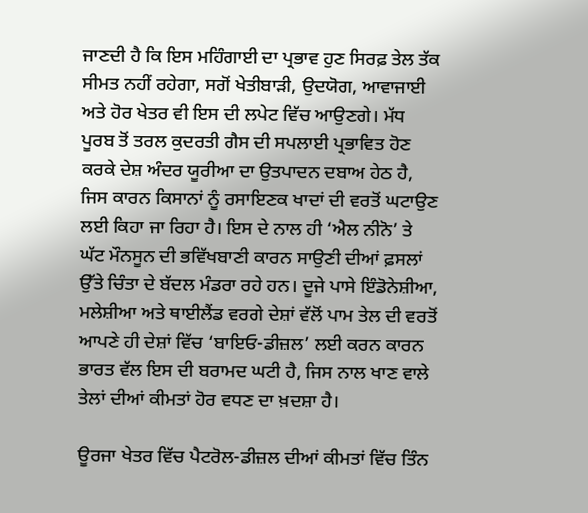ਜਾਣਦੀ ਹੈ ਕਿ ਇਸ ਮਹਿੰਗਾਈ ਦਾ ਪ੍ਰਭਾਵ ਹੁਣ ਸਿਰਫ਼ ਤੇਲ ਤੱਕ ਸੀਮਤ ਨਹੀਂ ਰਹੇਗਾ, ਸਗੋਂ ਖੇਤੀਬਾੜੀ, ਉਦਯੋਗ, ਆਵਾਜਾਈ ਅਤੇ ਹੋਰ ਖੇਤਰ ਵੀ ਇਸ ਦੀ ਲਪੇਟ ਵਿੱਚ ਆਉਣਗੇ। ਮੱਧ ਪੂਰਬ ਤੋਂ ਤਰਲ ਕੁਦਰਤੀ ਗੈਸ ਦੀ ਸਪਲਾਈ ਪ੍ਰਭਾਵਿਤ ਹੋਣ ਕਰਕੇ ਦੇਸ਼ ਅੰਦਰ ਯੂਰੀਆ ਦਾ ਉਤਪਾਦਨ ਦਬਾਅ ਹੇਠ ਹੈ, ਜਿਸ ਕਾਰਨ ਕਿਸਾਨਾਂ ਨੂੰ ਰਸਾਇਣਕ ਖਾਦਾਂ ਦੀ ਵਰਤੋਂ ਘਟਾਉਣ ਲਈ ਕਿਹਾ ਜਾ ਰਿਹਾ ਹੈ। ਇਸ ਦੇ ਨਾਲ ਹੀ ‘ਐਲ ਨੀਨੋ’ ਤੇ ਘੱਟ ਮੌਨਸੂਨ ਦੀ ਭਵਿੱਖਬਾਣੀ ਕਾਰਨ ਸਾਉਣੀ ਦੀਆਂ ਫ਼ਸਲਾਂ ਉੱਤੇ ਚਿੰਤਾ ਦੇ ਬੱਦਲ ਮੰਡਰਾ ਰਹੇ ਹਨ। ਦੂਜੇ ਪਾਸੇ ਇੰਡੋਨੇਸ਼ੀਆ, ਮਲੇਸ਼ੀਆ ਅਤੇ ਥਾਈਲੈਂਡ ਵਰਗੇ ਦੇਸ਼ਾਂ ਵੱਲੋਂ ਪਾਮ ਤੇਲ ਦੀ ਵਰਤੋਂ ਆਪਣੇ ਹੀ ਦੇਸ਼ਾਂ ਵਿੱਚ ‘ਬਾਇਓ-ਡੀਜ਼ਲ’ ਲਈ ਕਰਨ ਕਾਰਨ ਭਾਰਤ ਵੱਲ ਇਸ ਦੀ ਬਰਾਮਦ ਘਟੀ ਹੈ, ਜਿਸ ਨਾਲ ਖਾਣ ਵਾਲੇ ਤੇਲਾਂ ਦੀਆਂ ਕੀਮਤਾਂ ਹੋਰ ਵਧਣ ਦਾ ਖ਼ਦਸ਼ਾ ਹੈ।

ਊਰਜਾ ਖੇਤਰ ਵਿੱਚ ਪੈਟਰੋਲ-ਡੀਜ਼ਲ ਦੀਆਂ ਕੀਮਤਾਂ ਵਿੱਚ ਤਿੰਨ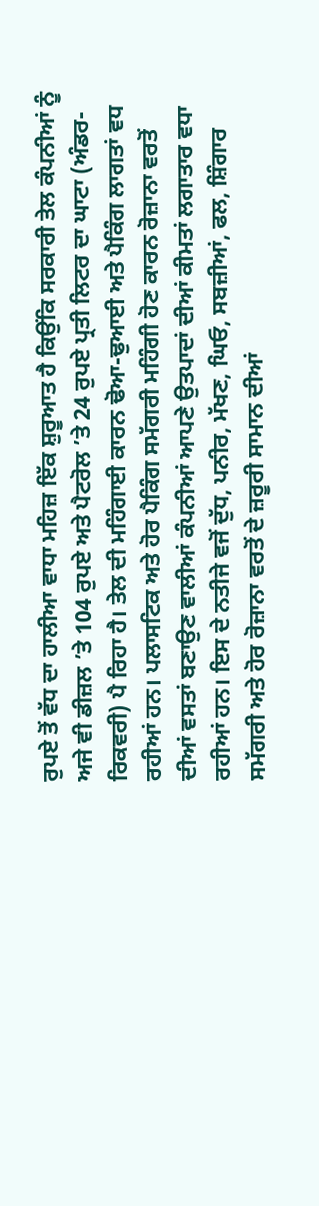ਰੁਪਏ ਤੋਂ ਵੱਧ ਦਾ ਹਾਲੀਆ ਵਾਧਾ ਮਹਿਜ਼ ਇੱਕ ਸ਼ੁਰੂਆਤ ਹੈ ਕਿਉਂਕਿ ਸਰਕਾਰੀ ਤੇਲ ਕੰਪਨੀਆਂ ਨੂੰ ਅਜੇ ਵੀ ਡੀਜ਼ਲ ’ਤੇ 104 ਰੁਪਏ ਅਤੇ ਪੈਟਰੋਲ ’ਤੇ 24 ਰੁਪਏ ਪ੍ਰਤੀ ਲਿਟਰ ਦਾ ਘਾਟਾ (ਅੰਡਰ-ਰਿਕਵਰੀ) ਪੈ ਰਿਹਾ ਹੈ। ਤੇਲ ਦੀ ਮਹਿੰਗਾਈ ਕਾਰਨ ਢੋਆ-ਢੁਆਈ ਅਤੇ ਪੈਕਿੰਗ ਲਾਗਤਾਂ ਵਧ ਰਹੀਆਂ ਹਨ। ਪਲਾਸਟਿਕ ਅਤੇ ਹੋਰ ਪੈਕਿੰਗ ਸਮੱਗਰੀ ਮਹਿੰਗੀ ਹੋਣ ਕਾਰਨ ਰੋਜ਼ਾਨਾ ਵਰਤੋਂ ਦੀਆਂ ਵਸਤਾਂ ਬਣਾਉਣ ਵਾਲੀਆਂ ਕੰਪਨੀਆਂ ਆਪਣੇ ਉਤਪਾਦਾਂ ਦੀਆਂ ਕੀਮਤਾਂ ਲਗਾਤਾਰ ਵਧਾ ਰਹੀਆਂ ਹਨ। ਇਸ ਦੇ ਨਤੀਜੇ ਵਜੋਂ ਦੁੱਧ, ਪਨੀਰ, ਮੱਖਣ, ਘਿਓ, ਸਬਜ਼ੀਆਂ, ਫਲ, ਸ਼ਿੰਗਾਰ ਸਮੱਗਰੀ ਅਤੇ ਹੋਰ ਰੋਜ਼ਾਨਾ ਵਰਤੋਂ ਦੇ ਜ਼ਰੂਰੀ ਸਾਮਾਨ ਦੀਆਂ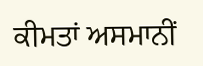ਕੀਮਤਾਂ ਅਸਮਾਨੀਂ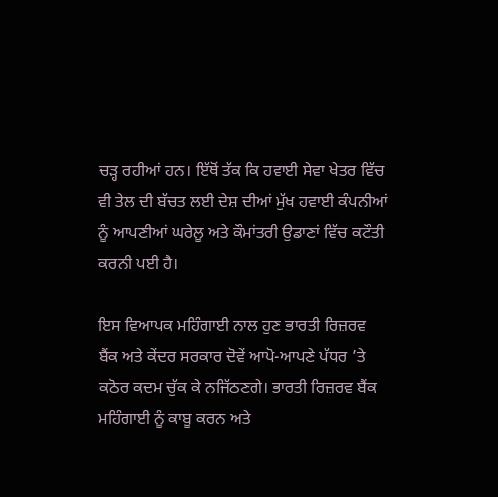ਚੜ੍ਹ ਰਹੀਆਂ ਹਨ। ਇੱਥੋਂ ਤੱਕ ਕਿ ਹਵਾਈ ਸੇਵਾ ਖੇਤਰ ਵਿੱਚ ਵੀ ਤੇਲ ਦੀ ਬੱਚਤ ਲਈ ਦੇਸ਼ ਦੀਆਂ ਮੁੱਖ ਹਵਾਈ ਕੰਪਨੀਆਂ ਨੂੰ ਆਪਣੀਆਂ ਘਰੇਲੂ ਅਤੇ ਕੌਮਾਂਤਰੀ ਉਡਾਣਾਂ ਵਿੱਚ ਕਟੌਤੀ ਕਰਨੀ ਪਈ ਹੈ।

ਇਸ ਵਿਆਪਕ ਮਹਿੰਗਾਈ ਨਾਲ ਹੁਣ ਭਾਰਤੀ ਰਿਜ਼ਰਵ ਬੈਂਕ ਅਤੇ ਕੇਂਦਰ ਸਰਕਾਰ ਦੋਵੇਂ ਆਪੋ-ਆਪਣੇ ਪੱਧਰ ’ਤੇ ਕਠੋਰ ਕਦਮ ਚੁੱਕ ਕੇ ਨਜਿੱਠਣਗੇ। ਭਾਰਤੀ ਰਿਜ਼ਰਵ ਬੈਂਕ ਮਹਿੰਗਾਈ ਨੂੰ ਕਾਬੂ ਕਰਨ ਅਤੇ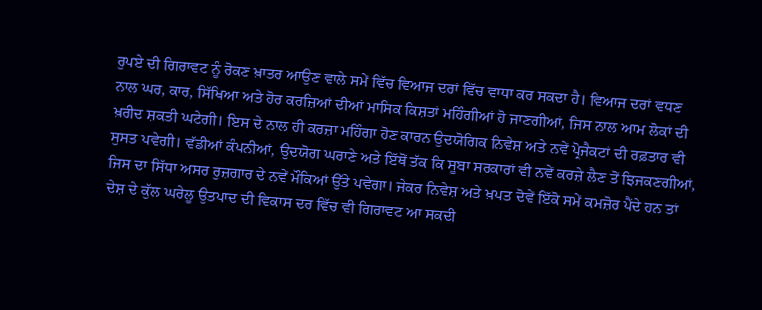ਰੁਪਏ ਦੀ ਗਿਰਾਵਟ ਨੂੰ ਰੋਕਣ ਖ਼ਾਤਰ ਆਉਣ ਵਾਲੇ ਸਮੇਂ ਵਿੱਚ ਵਿਆਜ ਦਰਾਂ ਵਿੱਚ ਵਾਧਾ ਕਰ ਸਕਦਾ ਹੈ। ਵਿਆਜ ਦਰਾਂ ਵਧਣ ਨਾਲ ਘਰ, ਕਾਰ, ਸਿੱਖਿਆ ਅਤੇ ਹੋਰ ਕਰਜ਼ਿਆਂ ਦੀਆਂ ਮਾਸਿਕ ਕਿਸ਼ਤਾਂ ਮਹਿੰਗੀਆਂ ਹੋ ਜਾਣਗੀਆਂ, ਜਿਸ ਨਾਲ ਆਮ ਲੋਕਾਂ ਦੀ ਖ਼ਰੀਦ ਸ਼ਕਤੀ ਘਟੇਗੀ। ਇਸ ਦੇ ਨਾਲ ਹੀ ਕਰਜ਼ਾ ਮਹਿੰਗਾ ਹੋਣ ਕਾਰਨ ਉਦਯੋਗਿਕ ਨਿਵੇਸ਼ ਅਤੇ ਨਵੇਂ ਪ੍ਰੋਜੈਕਟਾਂ ਦੀ ਰਫ਼ਤਾਰ ਵੀ ਸੁਸਤ ਪਵੇਗੀ। ਵੱਡੀਆਂ ਕੰਪਨੀਆਂ, ਉਦਯੋਗ ਘਰਾਣੇ ਅਤੇ ਇੱਥੋਂ ਤੱਕ ਕਿ ਸੂਬਾ ਸਰਕਾਰਾਂ ਵੀ ਨਵੇਂ ਕਰਜ਼ੇ ਲੈਣ ਤੋਂ ਝਿਜਕਣਗੀਆਂ, ਜਿਸ ਦਾ ਸਿੱਧਾ ਅਸਰ ਰੁਜ਼ਗਾਰ ਦੇ ਨਵੇਂ ਮੌਕਿਆਂ ਉੱਤੇ ਪਵੇਗਾ। ਜੇਕਰ ਨਿਵੇਸ਼ ਅਤੇ ਖ਼ਪਤ ਦੋਵੇਂ ਇੱਕੋ ਸਮੇਂ ਕਮਜ਼ੋਰ ਪੈਂਦੇ ਹਨ ਤਾਂ ਦੇਸ਼ ਦੇ ਕੁੱਲ ਘਰੇਲੂ ਉਤਪਾਦ ਦੀ ਵਿਕਾਸ ਦਰ ਵਿੱਚ ਵੀ ਗਿਰਾਵਟ ਆ ਸਕਦੀ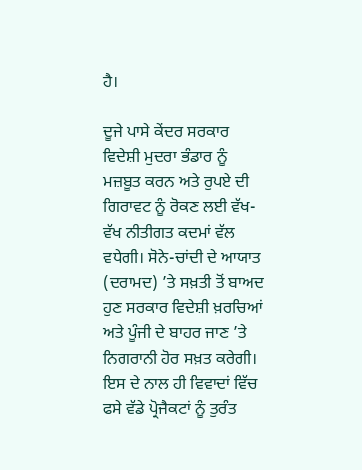ਹੈ।

ਦੂਜੇ ਪਾਸੇ ਕੇਂਦਰ ਸਰਕਾਰ ਵਿਦੇਸ਼ੀ ਮੁਦਰਾ ਭੰਡਾਰ ਨੂੰ ਮਜ਼ਬੂਤ ਕਰਨ ਅਤੇ ਰੁਪਏ ਦੀ ਗਿਰਾਵਟ ਨੂੰ ਰੋਕਣ ਲਈ ਵੱਖ-ਵੱਖ ਨੀਤੀਗਤ ਕਦਮਾਂ ਵੱਲ ਵਧੇਗੀ। ਸੋਨੇ-ਚਾਂਦੀ ਦੇ ਆਯਾਤ (ਦਰਾਮਦ) ’ਤੇ ਸਖ਼ਤੀ ਤੋਂ ਬਾਅਦ ਹੁਣ ਸਰਕਾਰ ਵਿਦੇਸ਼ੀ ਖ਼ਰਚਿਆਂ ਅਤੇ ਪੂੰਜੀ ਦੇ ਬਾਹਰ ਜਾਣ ’ਤੇ ਨਿਗਰਾਨੀ ਹੋਰ ਸਖ਼ਤ ਕਰੇਗੀ। ਇਸ ਦੇ ਨਾਲ ਹੀ ਵਿਵਾਦਾਂ ਵਿੱਚ ਫਸੇ ਵੱਡੇ ਪ੍ਰੋਜੈਕਟਾਂ ਨੂੰ ਤੁਰੰਤ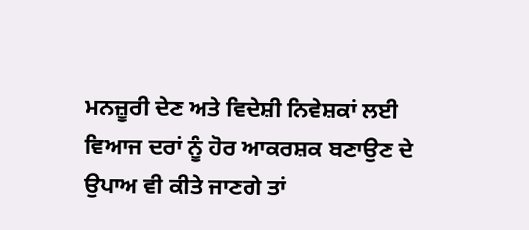ਮਨਜ਼ੂਰੀ ਦੇਣ ਅਤੇ ਵਿਦੇਸ਼ੀ ਨਿਵੇਸ਼ਕਾਂ ਲਈ ਵਿਆਜ ਦਰਾਂ ਨੂੰ ਹੋਰ ਆਕਰਸ਼ਕ ਬਣਾਉਣ ਦੇ ਉਪਾਅ ਵੀ ਕੀਤੇ ਜਾਣਗੇ ਤਾਂ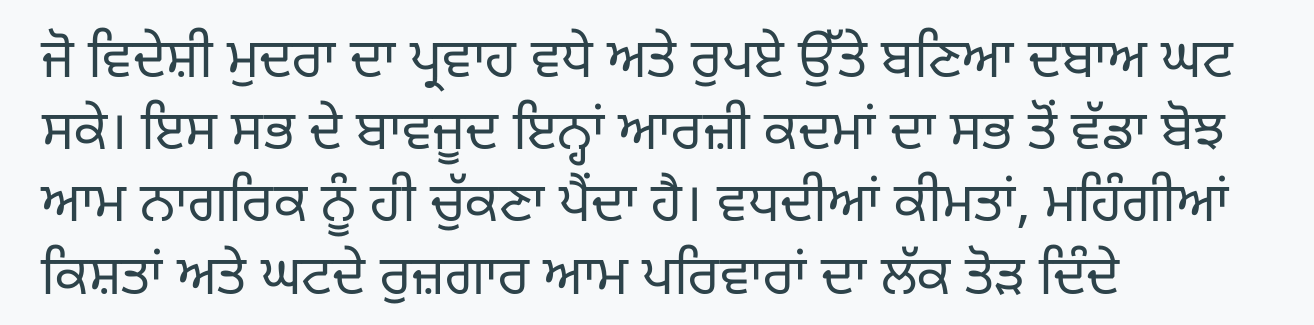ਜੋ ਵਿਦੇਸ਼ੀ ਮੁਦਰਾ ਦਾ ਪ੍ਰਵਾਹ ਵਧੇ ਅਤੇ ਰੁਪਏ ਉੱਤੇ ਬਣਿਆ ਦਬਾਅ ਘਟ ਸਕੇ। ਇਸ ਸਭ ਦੇ ਬਾਵਜੂਦ ਇਨ੍ਹਾਂ ਆਰਜ਼ੀ ਕਦਮਾਂ ਦਾ ਸਭ ਤੋਂ ਵੱਡਾ ਬੋਝ ਆਮ ਨਾਗਰਿਕ ਨੂੰ ਹੀ ਚੁੱਕਣਾ ਪੈਂਦਾ ਹੈ। ਵਧਦੀਆਂ ਕੀਮਤਾਂ, ਮਹਿੰਗੀਆਂ ਕਿਸ਼ਤਾਂ ਅਤੇ ਘਟਦੇ ਰੁਜ਼ਗਾਰ ਆਮ ਪਰਿਵਾਰਾਂ ਦਾ ਲੱਕ ਤੋੜ ਦਿੰਦੇ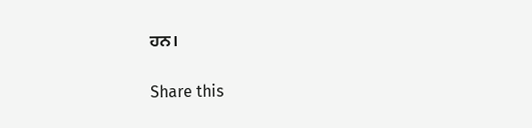ਹਨ।

Share this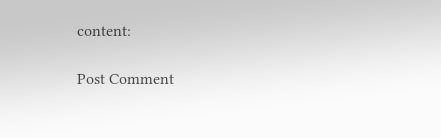content:

Post Comment